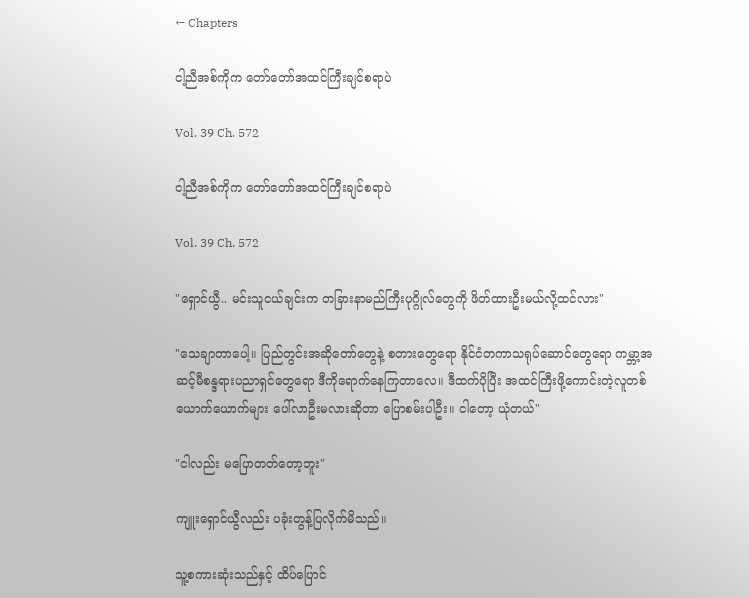← Chapters

ငါ့ညီအစ်ကိုက တော်တော်အထင်ကြီးချင်စရာပဲ

Vol. 39 Ch. 572

ငါ့ညီအစ်ကိုက တော်တော်အထင်ကြီးချင်စရာပဲ

Vol. 39 Ch. 572

"ရှောင်ယွီ.. မင်းသူငယ်ချင်းက တခြားနာမည်ကြီးပုဂ္ဂိုလ်တွေကို ဖိတ်ထားဦးမယ်လို့ထင်လား"

"သေချာတာပေါ့။ ပြည်တွင်းအဆိုတော်တွေနဲ့ စတားတွေရော နိုင်ငံတကာသရုပ်ဆောင်တွေရော ကမ္ဘာ့အဆင့်မီစန္ဒရားပညာရှင်တွေရော ဒီကိုရောက်နေကြတာလေ။ ဒီထက်ပိုပြီး အထင်ကြီးဖို့ကောင်းတဲ့လူတစ်ယောက်ယောက်များ ပေါ်လာဦးမလားဆိုတာ ပြောစမ်းပါဦး။ ငါတော့ ယုံတယ်"

"ငါလည်း မပြောတတ်တော့ဘူး"

ကျူးရှောင်ယွီလည်း ပခုံးတွန့်ပြလိုက်မိသည်။

သူ့စကားဆုံးသည်နှင့် ထိပ်ပြောင်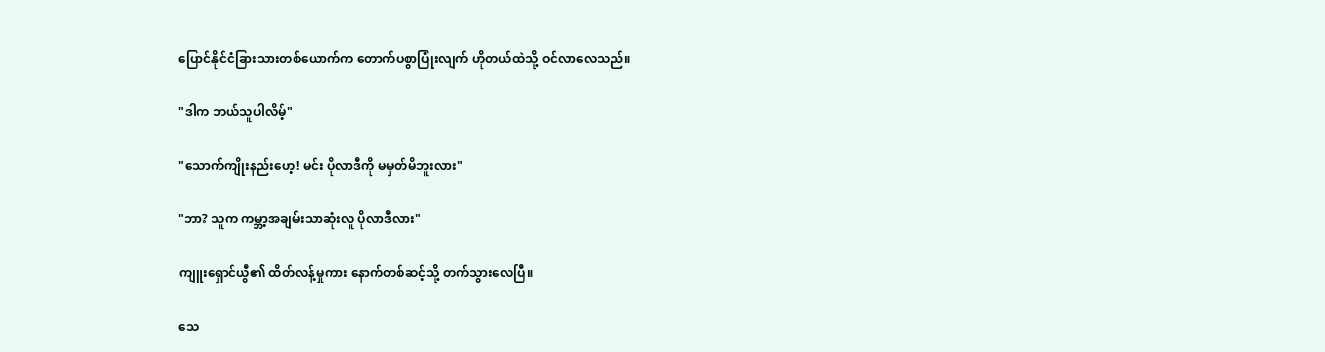ပြောင်နိုင်ငံခြားသားတစ်ယောက်က တောက်ပစွာပြုံးလျက် ဟိုတယ်ထဲသို့ ဝင်လာလေသည်။

"ဒါက ဘယ်သူပါလိမ့်"

"သောက်ကျိုးနည်းဟေ့! မင်း ပိုလာဒီကို မမှတ်မိဘူးလား"

"ဘာ? သူက ကမ္ဘာ့အချမ်းသာဆုံးလူ ပိုလာဒီလား"

ကျူးရှောင်ယွီ၏ ထိတ်လန့်မှုကား နောက်တစ်ဆင့်သို့ တက်သွားလေပြီ။

သေ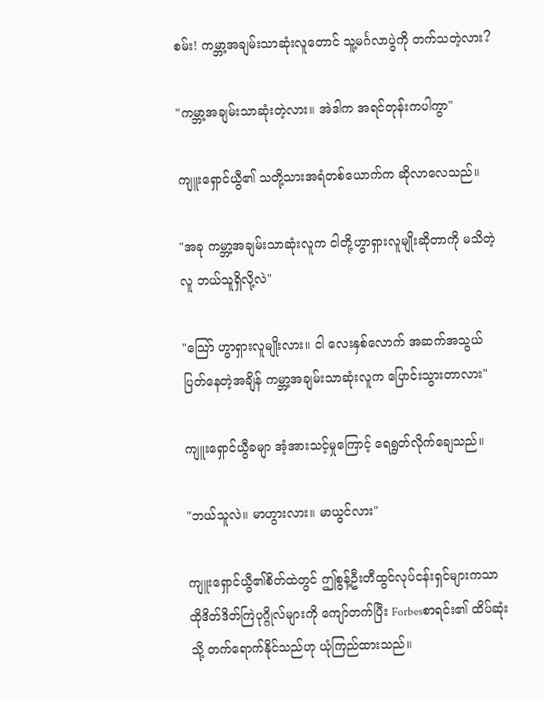စမ်း! ကမ္ဘာ့အချမ်းသာဆုံးလူတောင် သူ့မင်္ဂလာပွဲကို တက်သတဲ့လား?

"ကမ္ဘာ့အချမ်းသာဆုံးတဲ့လား။ အဲဒါက အရင်တုန်းကပါကွာ"

ကျူးရှောင်ယွီ၏ သတို့သားအရံတစ်ယောက်က ဆိုလာလေသည်။

"အခု ကမ္ဘာ့အချမ်းသာဆုံးလူက ငါတို့ဟွာရှားလူမျိုးဆိုတာကို မသိတဲ့လူ ဘယ်သူရှိလို့လဲ"

"သြော် ဟွာရှားလူမျိုးလား။ ငါ လေးနှစ်လောက် အဆက်အသွယ်ပြတ်နေတဲ့အချိန် ကမ္ဘာ့အချမ်းသာဆုံးလူက ပြောင်းသွားတာလား"

ကျူးရှောင်ယွီခမျာ အံ့အားသင့်မှုကြောင့် ရေရွတ်လိုက်ချေသည်။

"ဘယ်သူလဲ။ မာဟွားလား။ မာယွင်လား"

ကျူးရှောင်ယွီ၏စိတ်ထဲတွင် ဤစွန့်ဦးတီထွင်လုပ်ငန်းရှင်များကသာ ထိုဒိတ်ဒိတ်ကြဲပုဂ္ဂိုလ်များကို ကျော်တက်ပြီး Forbesစာရင်း၏ ထိပ်ဆုံးသို့ တက်ရောက်နိုင်သည်ဟု ယုံကြည်ထားသည်။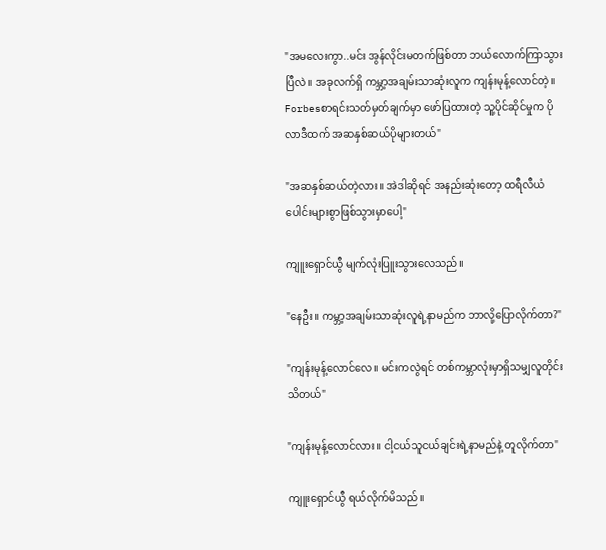"အမလေးကွာ..မင်း အွန်လိုင်းမတက်ဖြစ်တာ ဘယ်လောက်ကြာသွားပြီလဲ။ အခုလက်ရှိ ကမ္ဘာ့အချမ်းသာဆုံးလူက ကျန်းမုန့်လောင်တဲ့။ Forbesစာရင်းသတ်မှတ်ချက်မှာ ဖော်ပြထားတဲ့ သူ့ပိုင်ဆိုင်မှုက ပိုလာဒီထက် အဆနှစ်ဆယ်ပိုများတယ်"

"အဆနှစ်ဆယ်တဲ့လား။ အဲဒါဆိုရင် အနည်းဆုံးတော့ ထရီလီယံပေါင်းများစွာဖြစ်သွားမှာပေါ့"

ကျူးရှောင်ယွီ မျက်လုံးပြူးသွားလေသည်။

"နေဦး။ ကမ္ဘာ့အချမ်းသာဆုံးလူရဲ့နာမည်က ဘာလို့ပြောလိုက်တာ?"

"ကျန်းမုန့်လောင်လေ။ မင်းကလွဲရင် တစ်ကမ္ဘာလုံးမှာရှိသမျှလူတိုင်း သိတယ်"

"ကျန်းမုန့်လောင်လား။ ငါ့ငယ်သူငယ်ချင်းရဲ့နာမည်နဲ့ တူလိုက်တာ"

ကျူးရှောင်ယွီ ရယ်လိုက်မိသည်။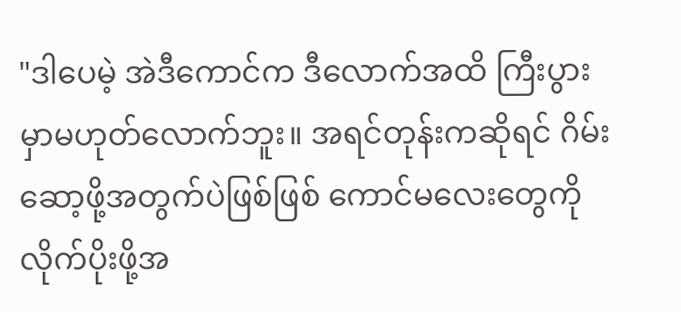"ဒါပေမဲ့ အဲဒီကောင်က ဒီလောက်အထိ ကြီးပွားမှာမဟုတ်လောက်ဘူး။ အရင်တုန်းကဆိုရင် ဂိမ်းဆော့ဖို့အတွက်ပဲဖြစ်ဖြစ် ကောင်မလေးတွေကို လိုက်ပိုးဖို့အ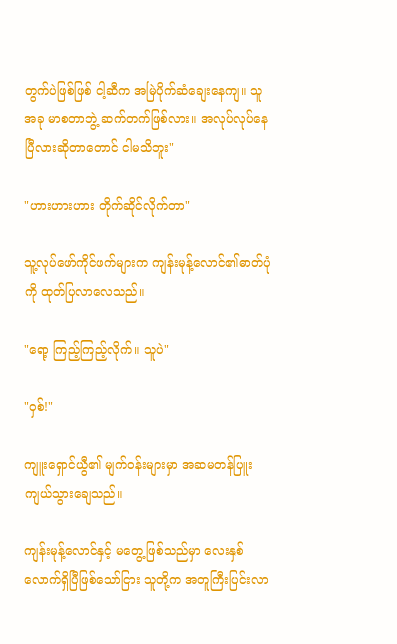တွက်ပဲဖြစ်ဖြစ် ငါ့ဆီက အမြဲပိုက်ဆံချေးနေကျ။ သူ အခု မာစတာဘွဲ့ ဆက်တက်ဖြစ်လား။ အလုပ်လုပ်နေပြီလားဆိုတာတောင် ငါမသိဘူး"

"ဟားဟားဟား တိုက်ဆိုင်လိုက်တာ"

သူ့လုပ်ဖော်ကိုင်ဖက်များက ကျန်းမုန့်လောင်၏ဓာတ်ပုံကို ထုတ်ပြလာလေသည်။

"ရော့ ကြည့်ကြည့်လိုက်။ သူပဲ"

"ဝှစ်!"

ကျူးရှောင်ယွီ၏ မျက်ဝန်းများမှာ အဆမတန်ပြူးကျယ်သွားချေသည်။

ကျန်းမုန့်လောင်နှင့် မတွေ့ဖြစ်သည်မှာ လေးနှစ်လောက်ရှိပြီဖြစ်သော်ငြား သူတို့က အတူကြီးပြင်းလာ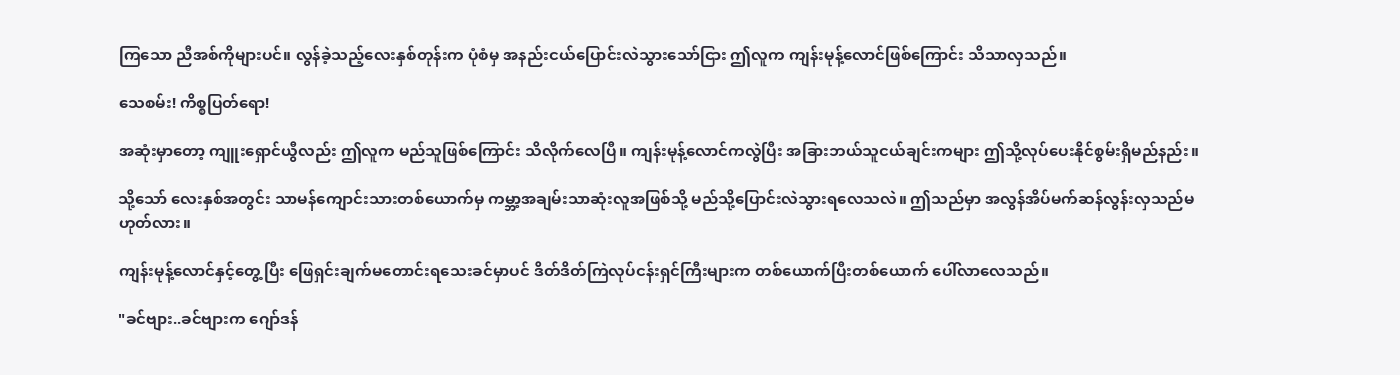ကြသော ညီအစ်ကိုများပင်။ လွန်ခဲ့သည့်လေးနှစ်တုန်းက ပုံစံမှ အနည်းငယ်ပြောင်းလဲသွားသော်ငြား ဤလူက ကျန်းမုန့်လောင်ဖြစ်ကြောင်း သိသာလှသည်။

သေစမ်း! ကိစ္စပြတ်ရော!

အဆုံးမှာတော့ ကျူးရှောင်ယွီလည်း ဤလူက မည်သူဖြစ်ကြောင်း သိလိုက်လေပြီ။ ကျန်းမုန့်လောင်ကလွဲပြီး အခြားဘယ်သူငယ်ချင်းကများ ဤသို့လုပ်ပေးနိုင်စွမ်းရှိမည်နည်း။

သို့သော် လေးနှစ်အတွင်း သာမန်ကျောင်းသားတစ်ယောက်မှ ကမ္ဘာ့အချမ်းသာဆုံးလူအဖြစ်သို့ မည်သို့ပြောင်းလဲသွားရလေသလဲ။ ဤသည်မှာ အလွန်အိပ်မက်ဆန်လွန်းလှသည်မဟုတ်လား။

ကျန်းမုန့်လောင်နှင့်တွေ့ပြီး ဖြေရှင်းချက်မတောင်းရသေးခင်မှာပင် ဒိတ်ဒိတ်ကြဲလုပ်ငန်းရှင်ကြီးများက တစ်ယောက်ပြီးတစ်ယောက် ပေါ်လာလေသည်။

"ခင်ဗျား..ခင်ဗျားက ဂျော်ဒန်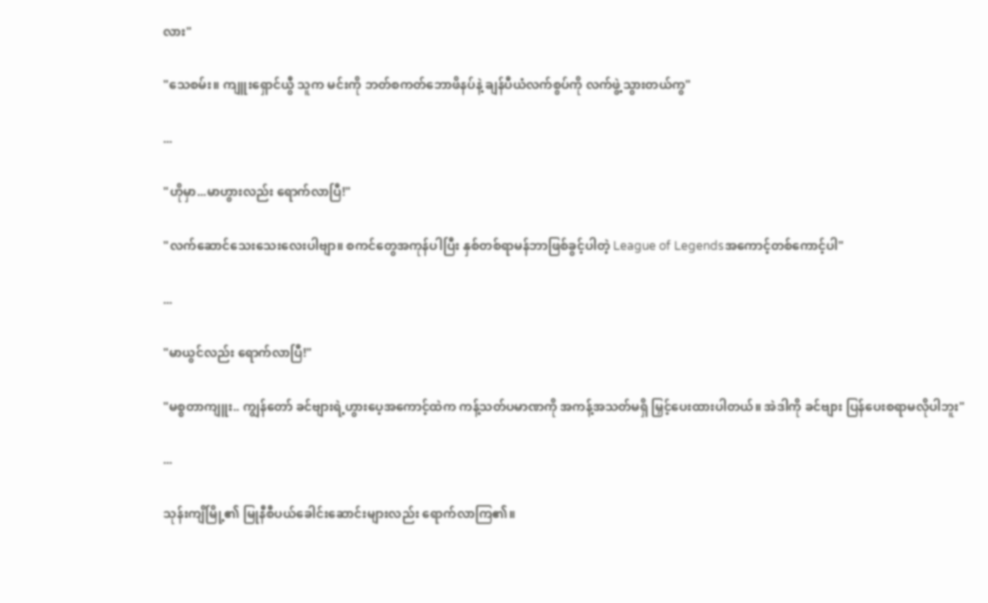လား"

"သေစမ်း။ ကျူးရှောင်ယွီ သူက မင်းကို ဘတ်စကတ်ဘောဖိနပ်နဲ့ ချန်ပီယံလက်စွပ်ကို လက်ဖွဲ့သွားတယ်ကွ"

...

"ဟိုမှာ...မာဟွားလည်း ရောက်လာပြီ!"

"လက်ဆောင်သေးသေးလေးပါဗျာ။ စကင်တွေအကုန်ပါပြီး နှစ်တစ်ရာမန်ဘာဖြစ်ခွင့်ပါတဲ့ League of Legendsအကောင့်တစ်ကောင့်ပါ"

...

"မာယွင်လည်း ရောက်လာပြီ!"

"မစ္စတာကျူး.. ကျွန်တော် ခင်ဗျားရဲ့ဟွားပေ့အကောင့်ထဲက ကန့်သတ်ပမာဏကို အကန့်အသတ်မရှိ မြှင့်ပေးထားပါတယ်။ အဲဒါကို ခင်ဗျား ပြန်ပေးစရာမလိုပါဘူး"

...

သုန်းကျိမြို့၏ မြုနီစီပယ်ခေါင်းဆောင်းများလည်း ရောက်လာကြ၏။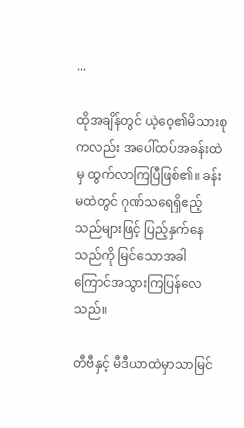...

ထိုအချိန်တွင် ယဲ့ဝေ့၏မိသားစုကလည်း အပေါ်ထပ်အခန်းထဲမှ ထွက်လာကြပြီဖြစ်၏။ ခန်းမထဲတွင် ဂုဏ်သရေရှိဧည့်သည်များဖြင့် ပြည့်နှက်နေသည်ကို မြင်သောအခါ ကြောင်အသွားကြပြန်လေသည်။

တီဗီနှင့် မီဒီယာထဲမှာသာမြင်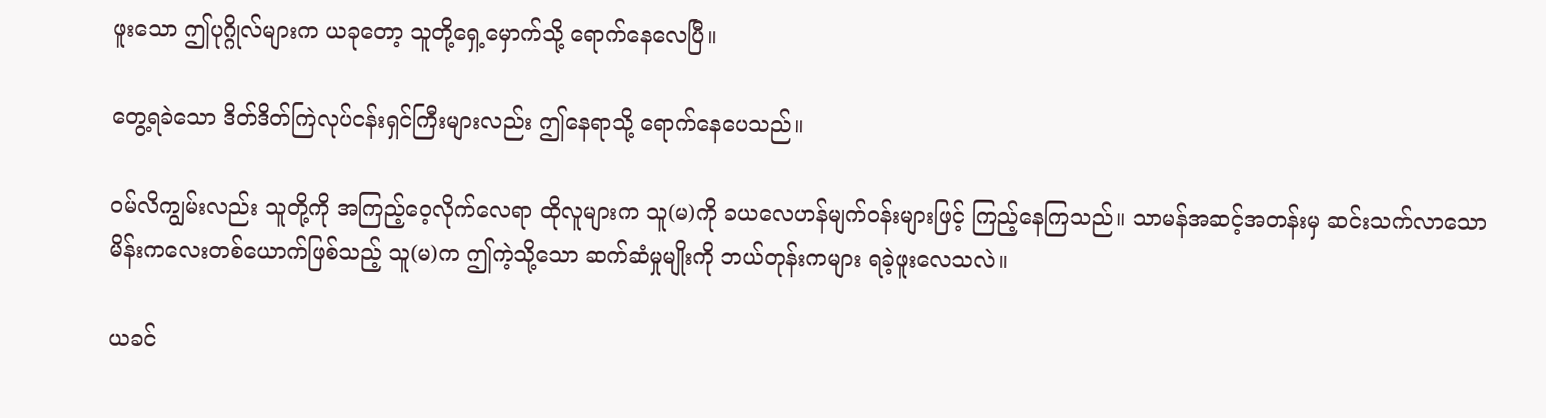ဖူးသော ဤပုဂ္ဂိုလ်များက ယခုတော့ သူတို့ရှေ့မှောက်သို့ ရောက်နေလေပြီ။

တွေ့ရခဲသော ဒိတ်ဒိတ်ကြဲလုပ်ငန်းရှင်ကြီးများလည်း ဤနေရာသို့ ရောက်နေပေသည်။

ဝမ်လိကျွမ်းလည်း သူတို့ကို အကြည့်ဝေ့လိုက်လေရာ ထိုလူများက သူ(မ)ကို ခယလေဟန်မျက်ဝန်းများဖြင့် ကြည့်နေကြသည်။ သာမန်အဆင့်အတန်းမှ ဆင်းသက်လာသော မိန်းကလေးတစ်ယောက်ဖြစ်သည့် သူ(မ)က ဤကဲ့သို့သော ဆက်ဆံမှုမျိုးကို ဘယ်တုန်းကများ ရခဲ့ဖူးလေသလဲ။

ယခင်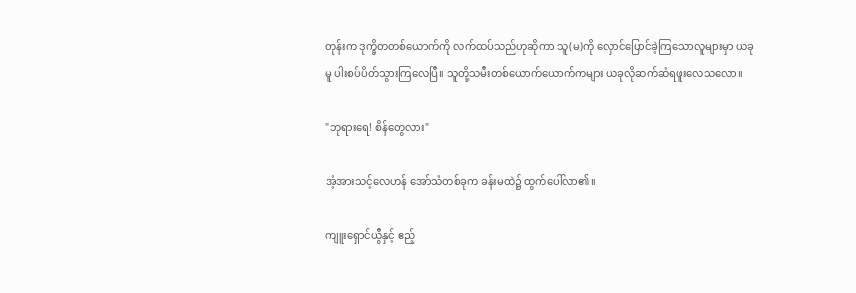တုန်းက ဒုက္ခိတတစ်ယောက်ကို လက်ထပ်သည်ဟုဆိုကာ သူ(မ)ကို လှောင်ပြောင်ခဲ့ကြသောလူများမှာ ယခုမူ ပါးစပ်ပိတ်သွားကြလေပြီ။ သူတို့သမီးတစ်ယောက်ယောက်ကများ ယခုလိုဆက်ဆံရဖူးလေသလော။

"ဘုရားရေ! စိန်တွေလား"

အံ့အားသင့်လေဟန် အော်သံတစ်ခုက ခန်းမထဲ၌ ထွက်ပေါ်လာ၏။

ကျူးရှောင်ယွီနှင့် ဧည့်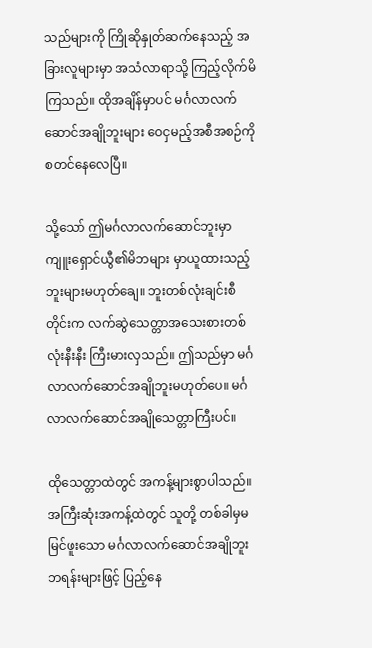သည်များကို ကြိုဆိုနှုတ်ဆက်နေသည့် အခြားလူများမှာ အသံလာရာသို့ ကြည့်လိုက်မိကြသည်။ ထိုအချိန်မှာပင် မင်္ဂလာလက်ဆောင်အချိုဘူးများ ဝေငှမည့်အစီအစဉ်ကို စတင်နေလေပြီ။

သို့သော် ဤမင်္ဂလာလက်ဆောင်ဘူးမှာ ကျူးရှောင်ယွီ၏မိဘများ မှာယူထားသည့် ဘူးများမဟုတ်ချေ။ ဘူးတစ်လုံးချင်းစီတိုင်းက လက်ဆွဲသေတ္တာအသေးစားတစ်လုံးနီးနီး ကြီးမားလှသည်။ ဤသည်မှာ မင်္ဂလာလက်ဆောင်အချိုဘူးမဟုတ်ပေ။ မင်္ဂလာလက်ဆောင်အချိုသေတ္တာကြီးပင်။

ထိုသေတ္တာထဲတွင် အကန့်များစွာပါသည်။ အကြီးဆုံးအကန့်ထဲတွင် သူတို့ တစ်ခါမှမမြင်ဖူးသော မင်္ဂလာလက်ဆောင်အချိုဘူးဘရန်းများဖြင့် ပြည့်နေ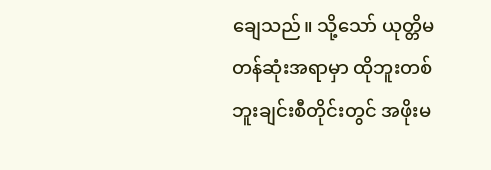ချေသည်။ သို့သော် ယုတ္တိမတန်ဆုံးအရာမှာ ထိုဘူးတစ်ဘူးချင်းစီတိုင်းတွင် အဖိုးမ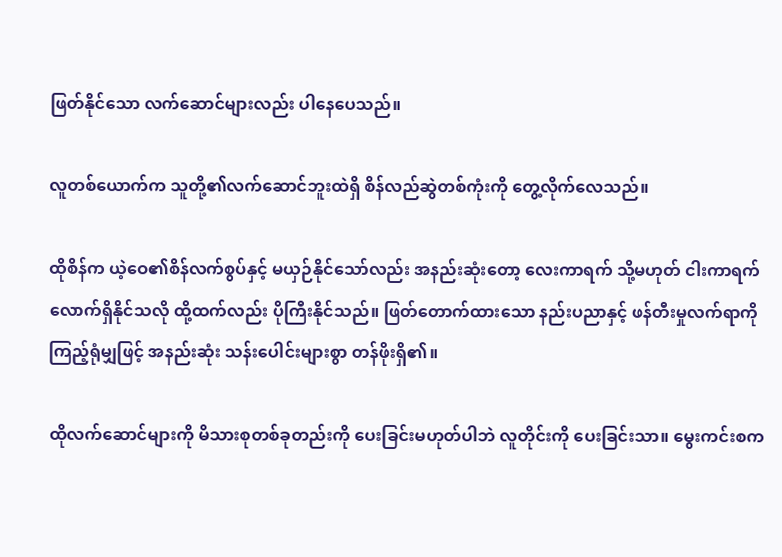ဖြတ်နိုင်သော လက်ဆောင်များလည်း ပါနေပေသည်။

လူတစ်ယောက်က သူတို့၏လက်ဆောင်ဘူးထဲရှိ စိန်လည်ဆွဲတစ်ကုံးကို တွေ့လိုက်လေသည်။

ထိုစိန်က ယဲ့ဝေ၏စိန်လက်စွပ်နှင့် မယှဉ်နိုင်သော်လည်း အနည်းဆုံးတော့ လေးကာရက် သို့မဟုတ် ငါးကာရက်လောက်ရှိနိုင်သလို ထို့ထက်လည်း ပိုကြီးနိုင်သည်။ ဖြတ်တောက်ထားသော နည်းပညာနှင့် ဖန်တီးမှုလက်ရာကို ကြည့်ရုံမျှဖြင့် အနည်းဆုံး သန်းပေါင်းများစွာ တန်ဖိုးရှိ၏။

ထိုလက်ဆောင်များကို မိသားစုတစ်ခုတည်းကို ပေးခြင်းမဟုတ်ပါဘဲ လူတိုင်းကို ပေးခြင်းသာ။ မွေးကင်းစက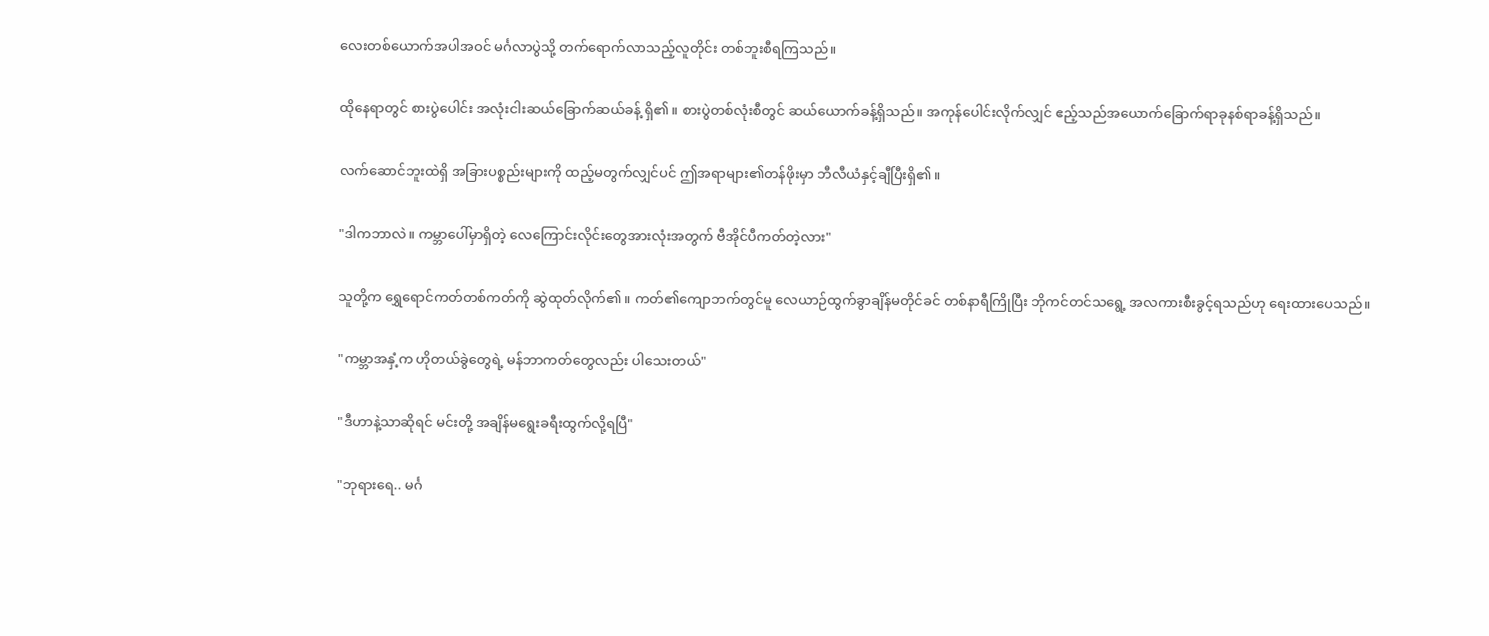လေးတစ်ယောက်အပါအဝင် မင်္ဂလာပွဲသို့ တက်ရောက်လာသည့်လူတိုင်း တစ်ဘူးစီရကြသည်။

ထိုနေရာတွင် စားပွဲပေါင်း အလုံးငါးဆယ်ခြောက်ဆယ်ခန့် ရှိ၏။ စားပွဲတစ်လုံးစီတွင် ဆယ်ယောက်ခန့်ရှိသည်။ အကုန်ပေါင်းလိုက်လျှင် ဧည့်သည်အယောက်ခြောက်ရာခုနစ်ရာခန့်ရှိသည်။

လက်ဆောင်ဘူးထဲရှိ အခြားပစ္စည်းများကို ထည့်မတွက်လျှင်ပင် ဤအရာများ၏တန်ဖိုးမှာ ဘီလီယံနှင့်ချီပြီးရှိ၏။

"ဒါကဘာလဲ။ ကမ္ဘာပေါ်မှာရှိတဲ့ လေကြောင်းလိုင်းတွေအားလုံးအတွက် ဗီအိုင်ပီကတ်တဲ့လား"

သူတို့က ရွှေရောင်ကတ်တစ်ကတ်ကို ဆွဲထုတ်လိုက်၏။ ကတ်၏ကျောဘက်တွင်မူ လေယာဉ်ထွက်ခွာချိန်မတိုင်ခင် တစ်နာရီကြိုပြီး ဘိုကင်တင်သရွေ့ အလကားစီးခွင့်ရသည်ဟု ရေးထားပေသည်။

"ကမ္ဘာအနှံ့က ဟိုတယ်ခွဲတွေရဲ့ မန်ဘာကတ်တွေလည်း ပါသေးတယ်"

"ဒီဟာနဲ့သာဆိုရင် မင်းတို့ အချိန်မရွေးခရီးထွက်လို့ရပြီ"

"ဘုရားရေ.. မင်္ဂ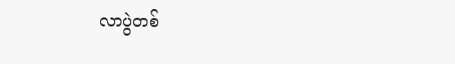လာပွဲတစ်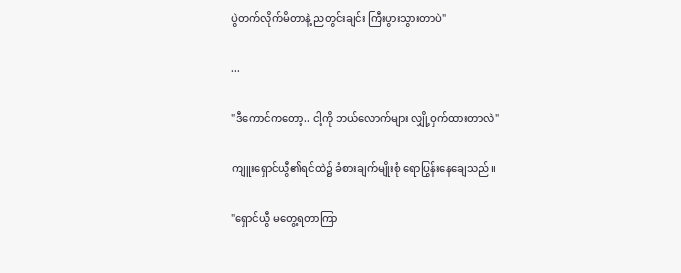ပွဲတက်လိုက်မိတာနဲ့ ညတွင်းချင်း ကြီးပွားသွားတာပဲ"

...

"ဒီကောင်ကတော့.. ငါ့ကို ဘယ်လောက်များ လျှို့ဝှက်ထားတာလဲ"

ကျူးရှောင်ယွီ၏ရင်ထဲ၌ ခံစားချက်မျိုးစုံ ရောပြွန်းနေချေသည်။

"ရှောင်ယွီ မတွေ့ရတာကြာ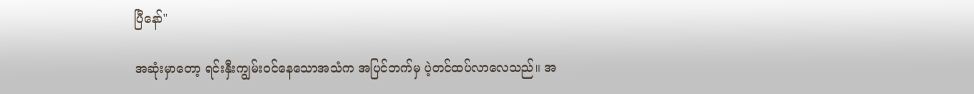ပြီနော်"

အဆုံးမှာတော့ ရင်းနှီးကျွမ်းဝင်နေသောအသံက အပြင်ဘက်မှ ပဲ့တင်ထပ်လာလေသည်။ အ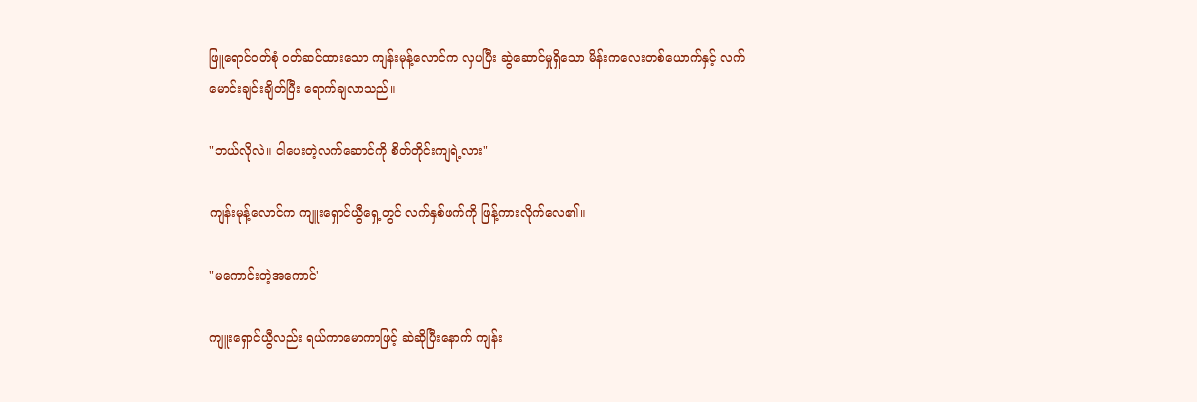ဖြူရောင်ဝတ်စုံ ဝတ်ဆင်ထားသော ကျန်းမုန့်လောင်က လှပပြီး ဆွဲဆောင်မှုရှိသော မိန်းကလေးတစ်ယောက်နှင့် လက်မောင်းချင်းချိတ်ပြီး ရောက်ချလာသည်။

"ဘယ်လိုလဲ။ ငါပေးတဲ့လက်ဆောင်ကို စိတ်တိုင်းကျရဲ့လား"

ကျန်းမုန့်လောင်က ကျူးရှောင်ယွီရှေ့တွင် လက်နှစ်ဖက်ကို ဖြန့်ကားလိုက်လေ၏။

"မကောင်းတဲ့အကောင်'

ကျူးရှောင်ယွီလည်း ရယ်ကာမောကာဖြင့် ဆဲဆိုပြီးနောက် ကျန်း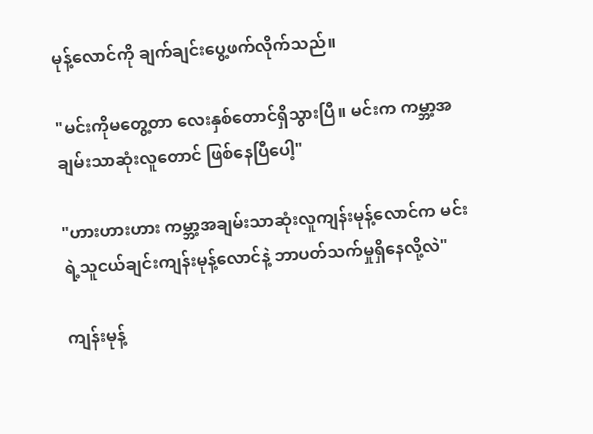မုန့်လောင်ကို ချက်ချင်းပွေ့ဖက်လိုက်သည်။

"မင်းကိုမတွေ့တာ လေးနှစ်တောင်ရှိသွားပြီ။ မင်းက ကမ္ဘာ့အချမ်းသာဆုံးလူတောင် ဖြစ်နေပြီပေါ့"

"ဟားဟားဟား ကမ္ဘာ့အချမ်းသာဆုံးလူကျန်းမုန့်လောင်က မင်းရဲ့သူငယ်ချင်းကျန်းမုန့်လောင်နဲ့ ဘာပတ်သက်မှုရှိနေလို့လဲ"

ကျန်းမုန့်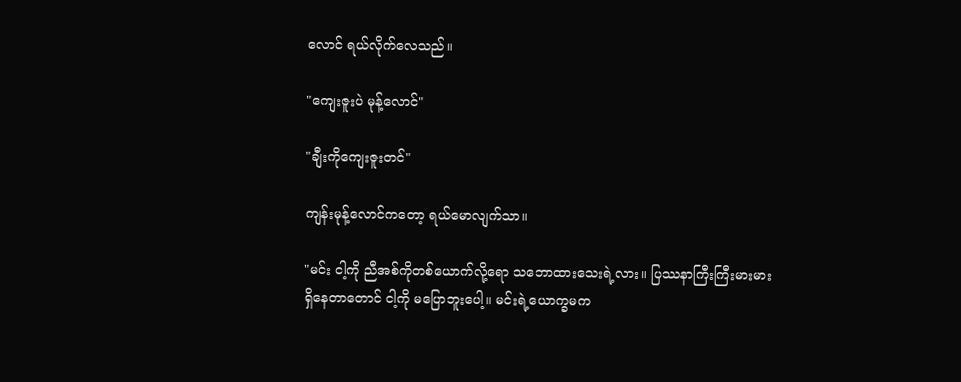လောင် ရယ်လိုက်လေသည်။

"ကျေးဇူးပဲ မုန့်လောင်"

"ချီးကိုကျေးဇူးတင်"

ကျန်းမုန့်လောင်ကတော့ ရယ်မောလျက်သာ။

"မင်း ငါ့ကို ညီအစ်ကိုတစ်ယောက်လို့ရော သဘောထားသေးရဲ့လား။ ပြဿနာကြီးကြီးမားမားရှိနေတာတောင် ငါ့ကို မပြောဘူးပေါ့။ မင်းရဲ့ယောက္ခမက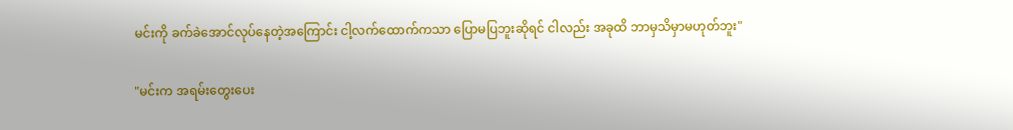မင်းကို ခက်ခဲအောင်လုပ်နေတဲ့အကြောင်း ငါ့လက်ထောက်ကသာ ပြောမပြဘူးဆိုရင် ငါလည်း အခုထိ ဘာမှသိမှာမဟုတ်ဘူး"

"မင်းက အရမ်းတွေးပေး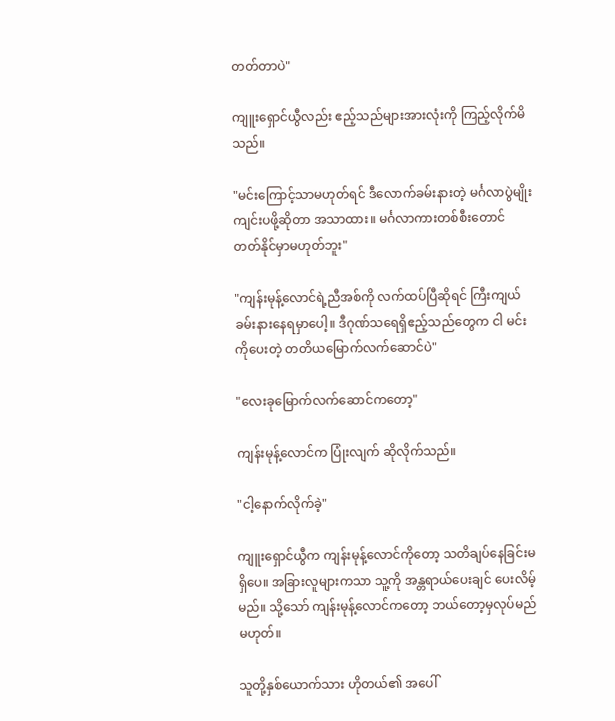တတ်တာပဲ"

ကျူးရှောင်ယွီလည်း ဧည့်သည်များအားလုံးကို ကြည့်လိုက်မိသည်။

"မင်းကြောင့်သာမဟုတ်ရင် ဒီလောက်ခမ်းနားတဲ့ မင်္ဂလာပွဲမျိုး ကျင်းပဖို့ဆိုတာ အသာထား။ မင်္ဂလာကားတစ်စီးတောင် တတ်နိုင်မှာမဟုတ်ဘူး"

"ကျန်းမုန့်လောင်ရဲ့ညီအစ်ကို လက်ထပ်ပြီဆိုရင် ကြီးကျယ်ခမ်းနားနေရမှာပေါ့။ ဒီဂုဏ်သရေရှိဧည့်သည်တွေက ငါ မင်းကိုပေးတဲ့ တတိယမြောက်လက်ဆောင်ပဲ"

"လေးခုမြောက်လက်ဆောင်ကတော့"

ကျန်းမုန့်လောင်က ပြုံးလျက် ဆိုလိုက်သည်။

"ငါ့နောက်လိုက်ခဲ့"

ကျူးရှောင်ယွီက ကျန်းမုန့်လောင်ကိုတော့ သတိချပ်နေခြင်းမရှိပေ။ အခြားလူများကသာ သူ့ကို အန္တရာယ်ပေးချင် ပေးလိမ့်မည်။ သို့သော် ကျန်းမုန့်လောင်ကတော့ ဘယ်တော့မှလုပ်မည်မဟုတ်။

သူတို့နှစ်ယောက်သား ဟိုတယ်၏ အပေါ်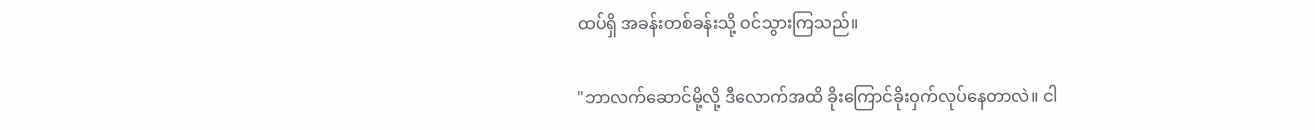ထပ်ရှိ အခန်းတစ်ခန်းသို့ ဝင်သွားကြသည်။

"ဘာလက်ဆောင်မို့လို့ ဒီလောက်အထိ ခိုးကြောင်ခိုးဝှက်လုပ်နေတာလဲ။ ငါ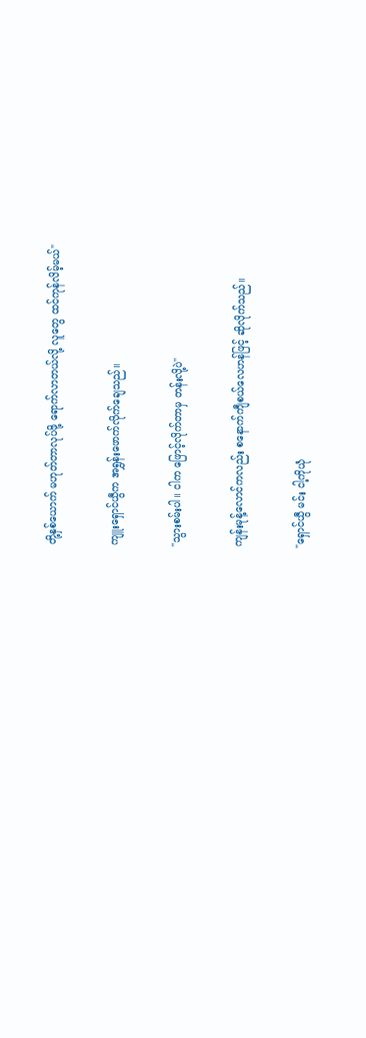တို့နှစ်ယောက် မဟုတ်တာလုပ်ဖို့ ရောက်လာတယ်လို့ လူတွေ ထင်ကုန်လိမ့်မယ်"

ကျူးရှောင်ယွီက အရွှန်းဖောက်လိုက်ချေသည်။

"သွားစမ်းပါ။ ငါက ဖြောင့်လိုက်တာမှ တန်းလို့ပဲ"

ကျန်းမုန့်လောင်ကလည်း စနောက်ကျီစယ်လေဟန်ဖြင့် ဆိုလိုက်သည်။

"ရှောင်ယွီ မင်း ငါ့ကိုယုံ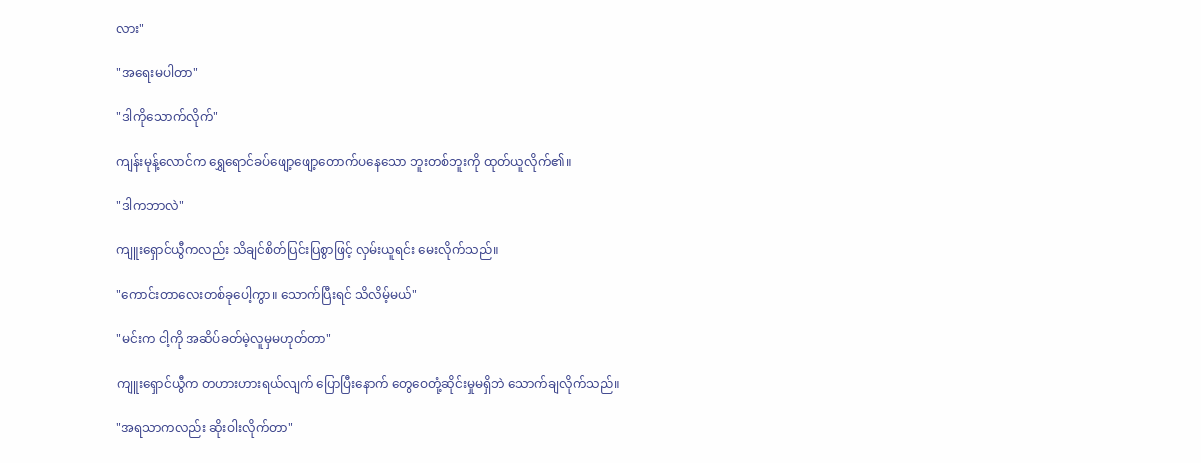လား"

"အရေးမပါတာ"

"ဒါကိုသောက်လိုက်"

ကျန်းမုန့်လောင်က ရွှေရောင်ခပ်ဖျော့ဖျော့တောက်ပနေသော ဘူးတစ်ဘူးကို ထုတ်ယူလိုက်၏။

"ဒါကဘာလဲ"

ကျူးရှောင်ယွီကလည်း သိချင်စိတ်ပြင်းပြစွာဖြင့် လှမ်းယူရင်း မေးလိုက်သည်။

"ကောင်းတာလေးတစ်ခုပေါ့ကွာ။ သောက်ပြီးရင် သိလိမ့်မယ်"

"မင်းက ငါ့ကို အဆိပ်ခတ်မဲ့လူမှမဟုတ်တာ"

ကျူးရှောင်ယွီက တဟားဟားရယ်လျက် ပြောပြီးနောက် တွေဝေတုံ့ဆိုင်းမှုမရှိဘဲ သောက်ချလိုက်သည်။

"အရသာကလည်း ဆိုးဝါးလိုက်တာ"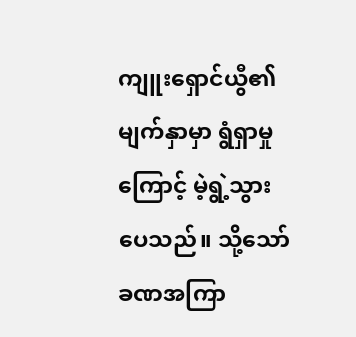ကျူးရှောင်ယွီ၏မျက်နှာမှာ ရွံရှာမှုကြောင့် မဲ့ရွဲ့သွားပေသည်။ သို့သော် ခဏအကြာ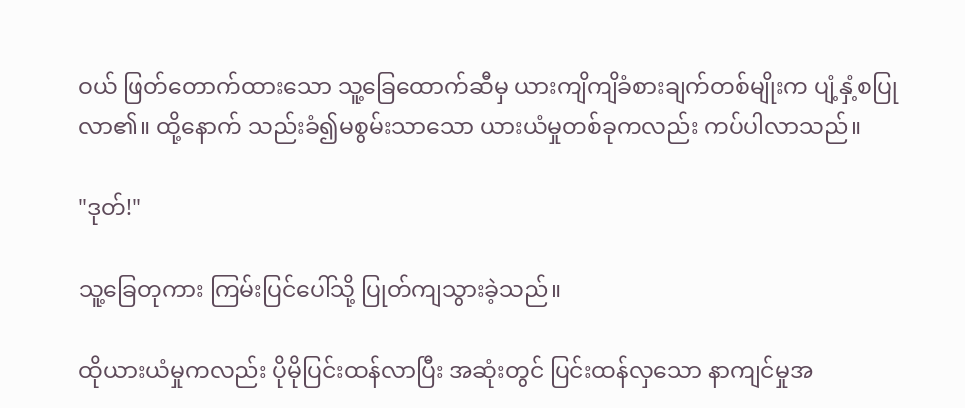ဝယ် ဖြတ်တောက်ထားသော သူ့ခြေထောက်ဆီမှ ယားကျိကျိခံစားချက်တစ်မျိုးက ပျံ့နှံ့စပြုလာ၏။ ထို့နောက် သည်းခံ၍မစွမ်းသာသော ယားယံမှုတစ်ခုကလည်း ကပ်ပါလာသည်။

"ဒုတ်!"

သူ့ခြေတုကား ကြမ်းပြင်ပေါ်သို့ ပြုတ်ကျသွားခဲ့သည်။

ထိုယားယံမှုကလည်း ပိုမိုပြင်းထန်လာပြီး အဆုံးတွင် ပြင်းထန်လှသော နာကျင်မှုအ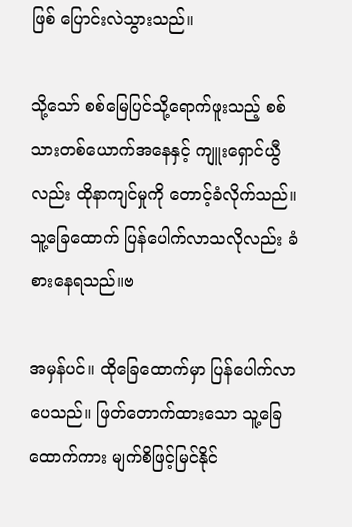ဖြစ် ပြောင်းလဲသွားသည်။

သို့သော် စစ်မြေပြင်သို့ရောက်ဖူးသည့် စစ်သားတစ်ယောက်အနေနှင့် ကျူးရှောင်ယွီလည်း ထိုနာကျင်မှုကို တောင့်ခံလိုက်သည်။ သူ့ခြေထောက် ပြန်ပေါက်လာသလိုလည်း ခံစားနေရသည်။ဗ

အမှန်ပင်။ ထိုခြေထောက်မှာ ပြန်ပေါက်လာပေသည်။ ဖြတ်တောက်ထားသော သူ့ခြေထောက်ကား မျက်စိဖြင့်မြင်နိုင်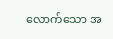လောက်သော အ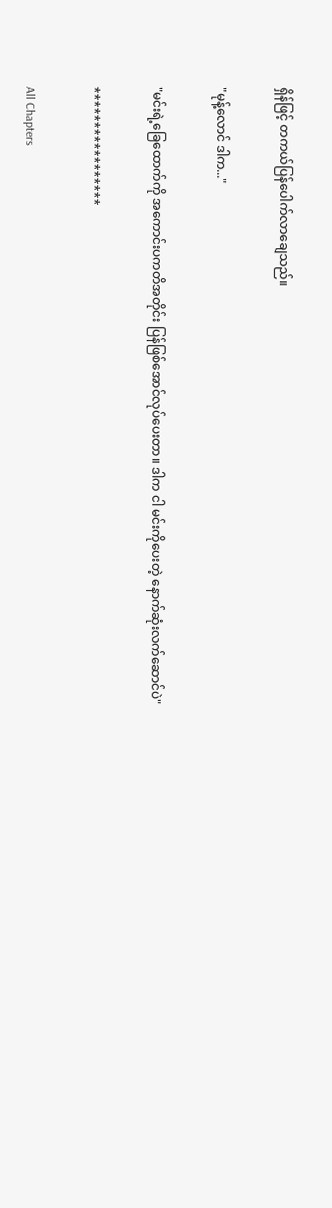ရှိန်ဖြင့် တကယ်ပြန်ပေါက်လာချေသည်။

"မုန့်လောင် ဒါက..."

"မင်းရဲ့ခြေထောက်ကို အကောင်းပကတိအတိုင်း ပြန်ဖြစ်အောင်လုပ်ပေးတာ။ ဒါက ငါ မင်းကိုပေးတဲ့ နောက်ဆုံးလက်ဆောင်ပဲ"

*****************

All Chapters